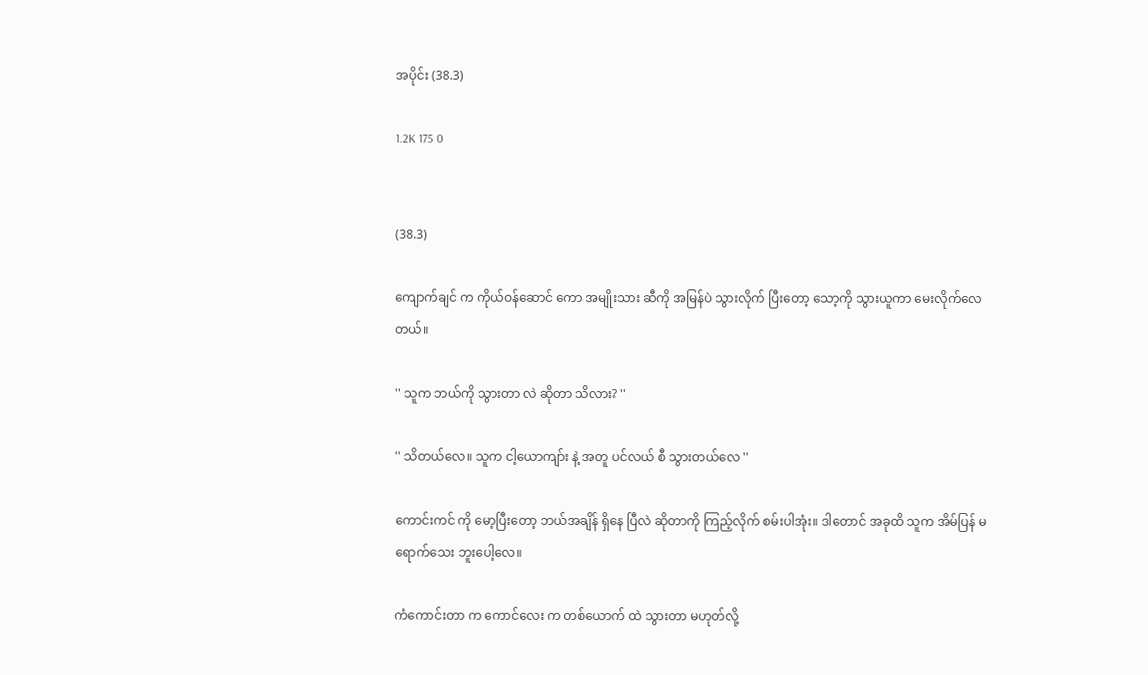အပိုင်း (38.3)

1.2K 175 0


(38.3)

ကျောက်ချင် က ကိုယ်ဝန်ဆောင် ကော အမျိုးသား ဆီကို အမြန်ပဲ သွားလိုက် ပြီးတော့ သော့ကို သွားယူကာ မေးလိုက်လေတယ်။

'' သူက ဘယ်ကို သွားတာ လဲ ဆိုတာ သိလား? ''

'' သိတယ်လေ။ သူက ငါ့ယောကျာ်း နဲ့ အတူ ပင်လယ် စီ သွားတယ်လေ ''

ကောင်းကင် ကို မော့ပြီးတော့ ဘယ်အချိန် ရှိနေ ပြီလဲ ဆိုတာကို ကြည့်လိုက် စမ်းပါအုံး။ ဒါတောင် အခုထိ သူက အိမ်ပြန် မရောက်သေး ဘူးပေါ့လေ။

ကံကောင်းတာ က ကောင်လေး က တစ်ယောက် ထဲ သွားတာ မဟုတ်လို့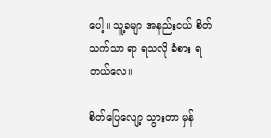ပေါ့။ သူ့ခမျာ အနည်းငယ် စိတ်သက်သာ ရာ ရသလို ခံစား ရတယ်လေ။

စိတ်ပြေလျော့ သွားတာ မှန်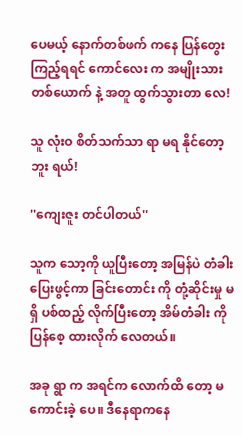ပေမယ့် နောက်တစ်ဖက် ကနေ ပြန်တွေး ကြည့်ရရင် ကောင်လေး က အမျိုးသား တစ်ယောက် နဲ့ အတူ ထွက်သွားတာ လေ!

သူ လုံးဝ စိတ်သက်သာ ရာ မရ နိုင်တော့ဘူး ရယ်!

''ကျေးဇူး တင်ပါတယ်''

သူက သော့ကို ယူပြီးတော့ အမြန်ပဲ တံခါး ပြေးဖွင့်ကာ ခြင်းတောင်း ကို တုံ့ဆိုင်းမှု မရှိ ပစ်ထည့် လိုက်ပြီးတော့ အိမ်တံခါး ကို ပြန်စေ့ ထားလိုက် လေတယ်။

အခု ရွာ က အရင်က လောက်ထိ တော့ မကောင်းခဲ့ ပေ။ ဒီနေရာကနေ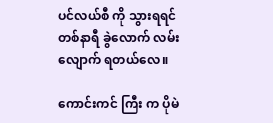ပင်လယ်စီ ကို သွားရရင် တစ်နာရီ ခွဲလောက် လမ်းလျောက် ရတယ်လေ။

ကောင်းကင် ကြီး က ပိုမဲ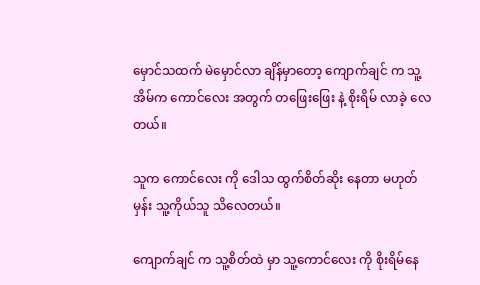မှောင်သထက် မဲမှောင်လာ ချိန်မှာတော့ ကျောက်ချင် က သူ့အိမ်က ကောင်လေး အတွက် တဖြေးဖြေး နဲ့ စိုးရိမ် လာခဲ့ လေတယ်။

သူက ကောင်လေး ကို ဒေါသ ထွက်စိတ်ဆိုး နေတာ မဟုတ်မှန်း သူ့ကိုယ်သူ သိလေတယ်။

ကျောက်ချင် က သူ့စိတ်ထဲ မှာ သူ့ကောင်လေး ကို စိုးရိမ်နေ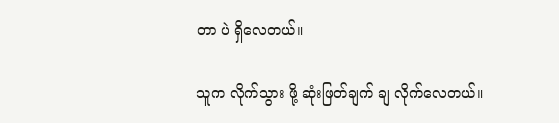တာ ပဲ ရှိလေတယ်။

သူက လိုက်သွား ဖို့ ဆုံးဖြတ်ချက် ချ လိုက်လေတယ်။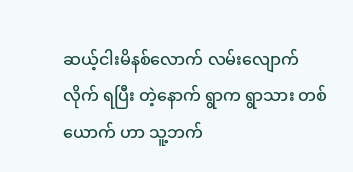ဆယ့်ငါးမိနစ်လောက် လမ်းလျောက် လိုက် ရပြီး တဲ့နောက် ရွာက ရွာသား တစ်ယောက် ဟာ သူ့ဘက်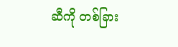ဆီကို တစ်ခြား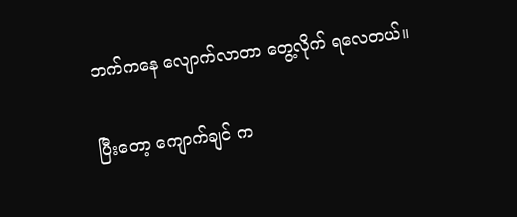ဘက်ကနေ လျောက်လာတာ တွေ့လိုက် ရလေတယ်။

ပြီးတော့ ကျောက်ချင် က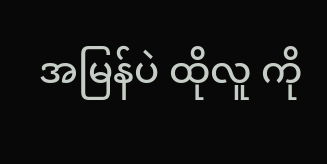အမြန်ပဲ ထိုလူ ကို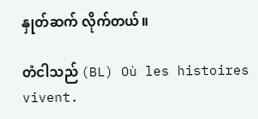နှုတ်ဆက် လိုက်တယ်။

တံငါသည် (BL) Où les histoires vivent.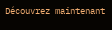Découvrez maintenant